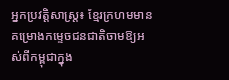អ្នកប្រវត្តិសាស្ត្រ៖ ខ្មែរក្រហមមានគម្រោងកម្ទេចជនជាតិចាមឱ្យអស់ពីកម្ពុជាក្នុង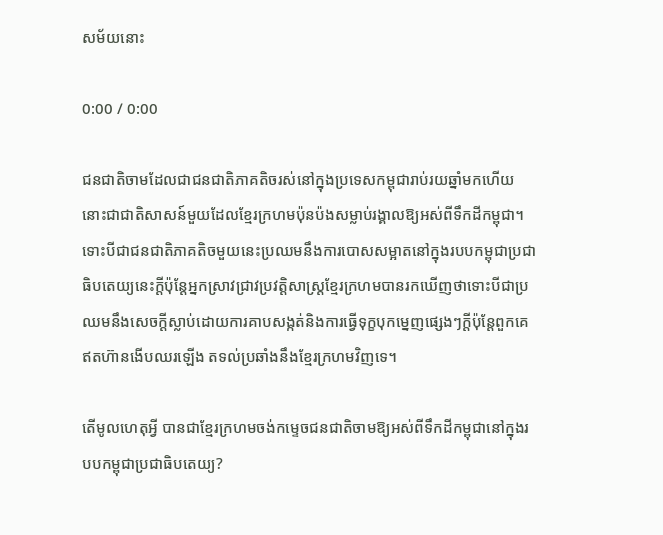សម័យនោះ

0:00 / 0:00

ជនជាតិចាមដែលជាជនជាតិភាគតិចរស់នៅក្នុងប្រទេសកម្ពុជារាប់រយឆ្នាំមកហើយនោះជាជាតិសាសន៍មួយដែលខ្មែរក្រហមប៉ុនប៉ងសម្លាប់រង្គាលឱ្យអស់ពីទឹកដីកម្ពុជា។ទោះបីជាជនជាតិភាគតិចមួយនេះប្រឈមនឹងការបោសសម្អាតនៅក្នុងរបបកម្ពុជាប្រជាធិបតេយ្យនេះក្ដីប៉ុន្តែអ្នកស្រាវជ្រាវប្រវត្តិសាស្ត្រខ្មែរក្រហមបានរកឃើញថាទោះបីជាប្រឈមនឹងសេចក្ដីស្លាប់ដោយការគាបសង្កត់និងការធ្វើទុក្ខបុកម្នេញផ្សេងៗក្ដីប៉ុន្តែពួកគេឥតហ៊ានងើបឈរឡើង តទល់ប្រឆាំងនឹងខ្មែរក្រហមវិញទេ។

តើមូលហេតុអ្វី បានជាខ្មែរក្រហមចង់កម្ទេចជនជាតិចាមឱ្យអស់ពីទឹកដីកម្ពុជានៅក្នុងរបបកម្ពុជាប្រជាធិបតេយ្យ?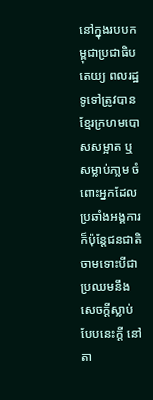នៅក្នុងរបបកម្ពុជាប្រជាធិបតេយ្យ ពលរដ្ឋទូទៅត្រូវបានខ្មែរក្រហមបោសសម្អាត ឬសម្លាប់ភា្លម ចំពោះអ្នកដែលប្រឆាំងអង្គការ ក៏ប៉ុន្តែជនជាតិចាមទោះបីជាប្រឈមនឹងសេចក្ដីស្លាប់បែបនេះក្ដី នៅតា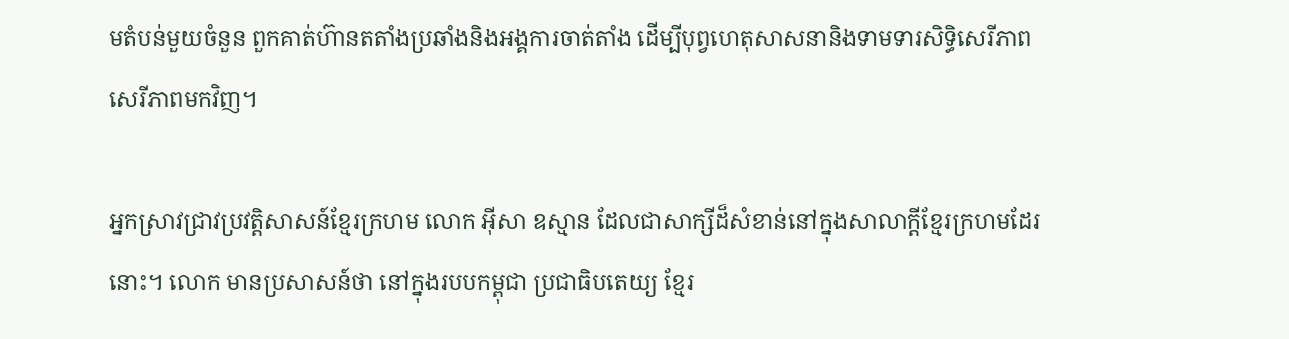មតំបន់មួយចំនួន ពួកគាត់ហ៊ានតតាំងប្រឆាំងនិងអង្គការចាត់តាំង ដើម្បីបុព្វហេតុសាសនានិងទាមទារសិទ្ធិសេរីភាពសេរីភាពមកវិញ។

អ្នកស្រាវជ្រាវប្រវត្តិសាសន៍ខ្មែរក្រហម លោក អ៊ីសា ឧស្មាន ដែលជាសាក្សីដ៏សំខាន់នៅក្នុងសាលាក្ដីខ្មែរក្រហមដែរនោះ។ លោក មានប្រសាសន៍ថា នៅក្នុងរបបកម្ពុជា ប្រជាធិបតេយ្យ ខ្មែរ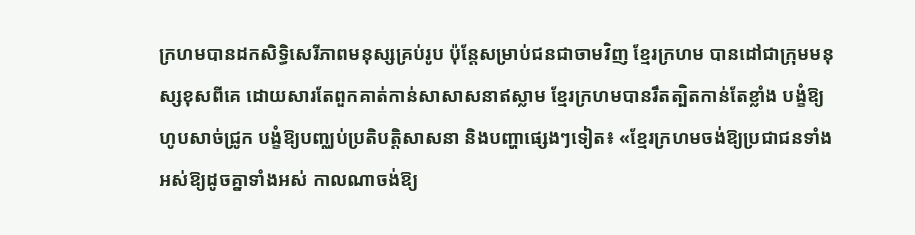ក្រហមបានដកសិទ្ធិសេរីភាពមនុស្សគ្រប់រូប ប៉ុន្តែសម្រាប់ជនជាចាមវិញ ខ្មែរក្រហម បានដៅជាក្រុមមនុស្សខុសពីគេ ដោយសារតែពួកគាត់កាន់សាសាសនាឥស្លាម ខ្មែរក្រហមបានរឹតត្បិតកាន់តែខ្លាំង បង្ខំឱ្យហូបសាច់ជ្រូក បង្ខំឱ្យបញ្ឈប់ប្រតិបត្តិសាសនា និងបញ្ហាផ្សេងៗទៀត៖ «ខ្មែរក្រហមចង់ឱ្យប្រជាជនទាំងអស់ឱ្យដូចគ្នាទាំងអស់ កាលណាចង់ឱ្យ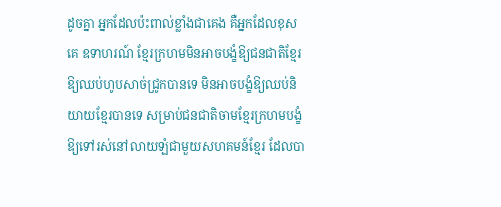ដូចគ្នា អ្នកដែលប៉ះពាល់ខ្លាំងជាគេង គឺអ្នកដែលខុសគេ ឧទាហរណ៍ ខ្មែរក្រហមមិនអាចបង្ខំឱ្យជនជាតិខ្មែរឱ្យឈប់ហូបសាច់ជ្រូកបានទេ មិនអាចបង្ខំឱ្យឈប់និយាយខ្មែរបានទេ សម្រាប់ជនជាតិចាមខ្មែរក្រហមបង្ខំឱ្យទៅរស់នៅលាយឡំជាមួយសហគមន៍ខ្មែរ ដែលបា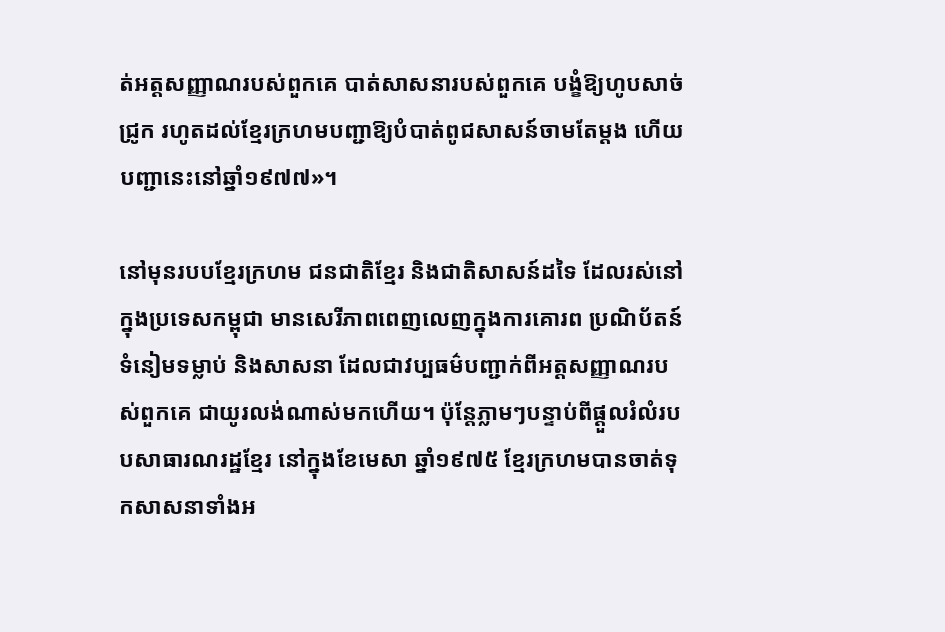ត់អត្តសញ្ញាណរបស់ពួកគេ បាត់សាសនារបស់ពួកគេ បង្ខំឱ្យហូបសាច់ជ្រូក រហូតដល់ខ្មែរក្រហមបញ្ជាឱ្យបំបាត់ពូជសាសន៍ចាមតែម្ដង ហើយបញ្ជានេះនៅឆ្នាំ១៩៧៧»។

នៅមុនរបបខ្មែរក្រហម ជនជាតិខ្មែរ និងជាតិសាសន៍ដទៃ ដែលរស់នៅក្នុងប្រទេសកម្ពុជា មានសេរីភាពពេញលេញក្នុងការគោរព ប្រណិប័តន៍ទំនៀមទម្លាប់ និងសាសនា ដែលជាវប្បធម៌បញ្ជាក់ពីអត្តសញ្ញាណរបស់ពួកគេ ជាយូរលង់ណាស់មកហើយ។ ប៉ុន្តែភ្លាមៗបន្ទាប់ពីផ្ដួលរំលំរបបសាធារណរដ្ឋខ្មែរ នៅក្នុងខែមេសា ឆ្នាំ១៩៧៥ ខ្មែរក្រហមបានចាត់ទុកសាសនាទាំងអ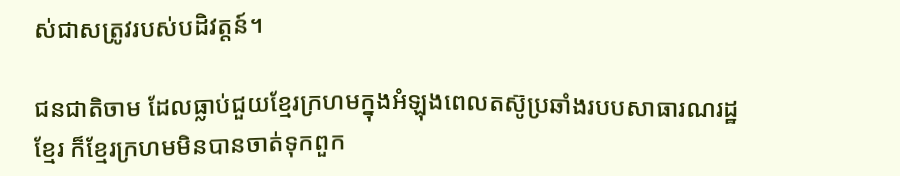ស់ជាសត្រូវរបស់បដិវត្តន៍។

ជនជាតិចាម ដែលធ្លាប់ជួយខ្មែរក្រហមក្នុងអំឡុងពេលតស៊ូប្រឆាំងរបបសាធារណរដ្ឋខ្មែរ ក៏ខ្មែរក្រហមមិនបានចាត់ទុកពួក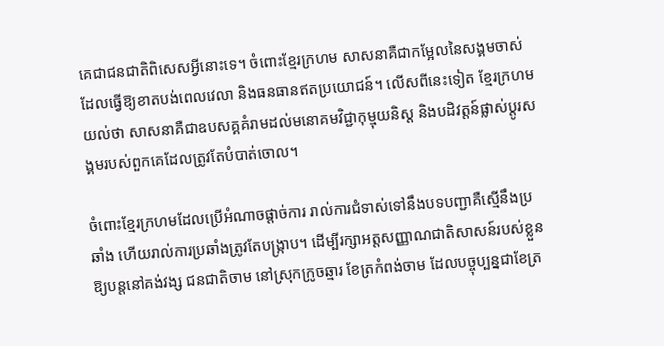គេជាជនជាតិពិសេសអ្វីនោះទេ។ ចំពោះខ្មែរក្រហម សាសនាគឺជាកម្អែលនៃសង្គមចាស់ ដែលធ្វើឱ្យខាតបង់ពេលវេលា និងធនធានឥតប្រយោជន៍។ លើសពីនេះទៀត ខ្មែរក្រហមយល់ថា សាសនាគឺជាឧបសគ្គគំរាមដល់មនោគមវិជ្ជាកុម្មុយនិស្ត និងបដិវត្តន៍ផ្លាស់ប្ដូរសង្គមរបស់ពួកគេដែលត្រូវតែបំបាត់ចោល។

ចំពោះខ្មែរក្រហមដែលប្រើអំណាចផ្ដាច់ការ រាល់ការជំទាស់ទៅនឹងបទបញ្ជាគឺស្មើនឹងប្រឆាំង ហើយរាល់ការប្រឆាំងត្រូវតែបង្ក្រាប។ ដើម្បីរក្សាអត្តសញ្ញាណជាតិសាសន៍របស់ខ្លួនឱ្យបន្តនៅគង់វង្ស ជនជាតិចាម នៅស្រុកក្រូចឆ្មារ ខែត្រកំពង់ចាម ដែលបច្ចុប្បន្នជាខែត្រ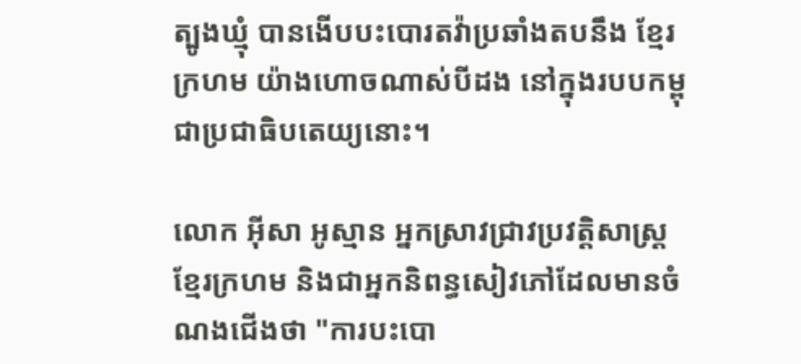ត្បូងឃ្មុំ បានងើបបះបោរតវ៉ាប្រឆាំងតបនឹង ខ្មែរក្រហម យ៉ាងហោចណាស់បីដង នៅក្នុងរបបកម្ពុជាប្រជាធិបតេយ្យនោះ។

លោក អ៊ីសា អូស្មាន អ្នកស្រាវជ្រាវប្រវត្តិសាស្ត្រខ្មែរក្រហម និងជាអ្នកនិពន្ធសៀវភៅដែលមានចំណងជើងថា "ការបះបោ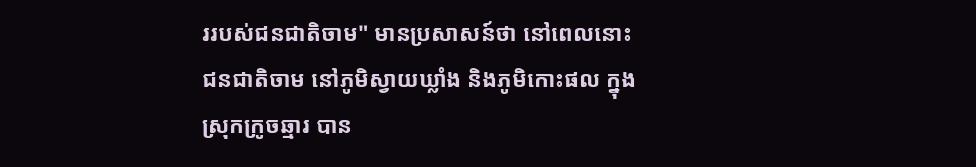ររបស់ជនជាតិចាម" មានប្រសាសន៍ថា នៅពេលនោះ ជនជាតិចាម នៅភូមិស្វាយឃ្លាំង និងភូមិកោះផល ក្នុងស្រុកក្រូចឆ្មារ បាន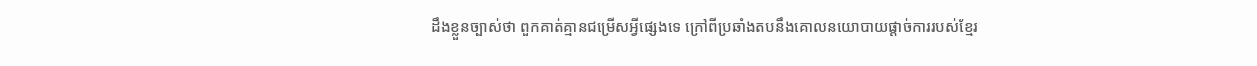ដឹងខ្លួនច្បាស់ថា ពួកគាត់គ្មានជម្រើសអ្វីផ្សេងទេ ក្រៅពីប្រឆាំងតបនឹងគោលនយោបាយផ្ដាច់ការរបស់ខ្មែរ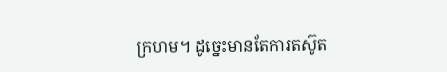ក្រហម។ ដូច្នេះមានតែការតស៊ូត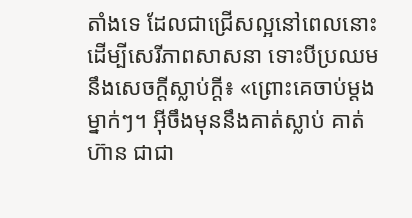តាំងទេ ដែលជាជ្រើសល្អនៅពេលនោះ ដើម្បីសេរីភាពសាសនា ទោះបីប្រឈមនឹងសេចក្ដីស្លាប់ក្ដី៖ «ព្រោះគេចាប់ម្ដងម្នាក់ៗ។ អ៊ីចឹងមុននឹងគាត់ស្លាប់ គាត់ហ៊ាន ជាជា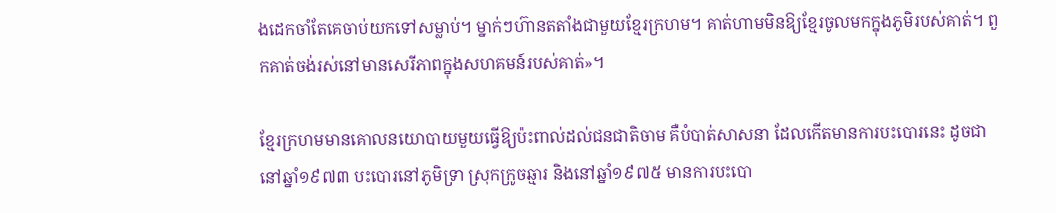ងដេកចាំតែគេចាប់យកទៅសម្លាប់។ ម្នាក់ៗហ៊ានតតាំងជាមួយខ្មែរក្រហម។ គាត់ហាមមិនឱ្យខ្មែរចូលមកក្នុងភូមិរបស់គាត់។ ពួកគាត់ចង់រស់នៅមានសេរីភាពក្នុងសហគមន៍របស់គាត់»។

ខ្មែរក្រហមមានគោលនយោបាយមួយធ្វើឱ្យប៉ះពាល់ដល់ជនជាតិចាម គឺបំបាត់សាសនា ដែលកើតមានការបះបោរនេះ ដូចជានៅឆ្នាំ១៩៧៣ បះបោរនៅភូមិទ្រា ស្រុកក្រូចឆ្មារ និងនៅឆ្នាំ១៩៧៥ មានការបះបោ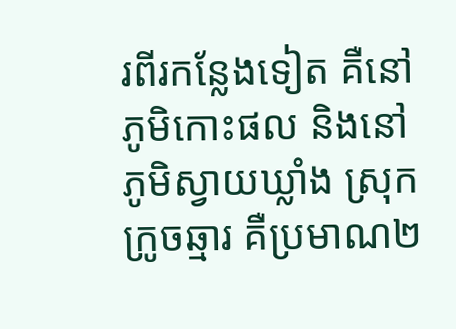រពីរកន្លែងទៀត គឺនៅភូមិកោះផល និងនៅភូមិស្វាយឃ្លាំង ស្រុកក្រូចឆ្មារ គឺប្រមាណ២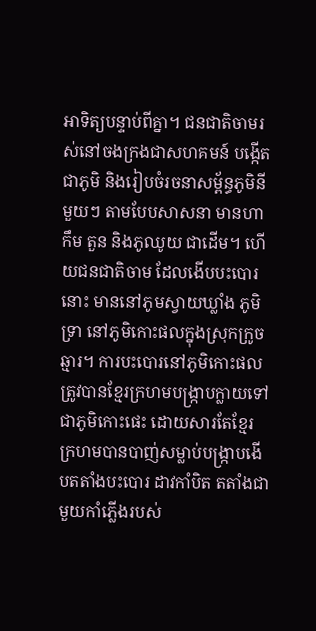អាទិត្យបន្ទាប់ពីគ្នា។ ជនជាតិចាមរស់នៅចងក្រងជាសហគមន៍ បង្កើតជាភូមិ និងរៀបចំរចនាសម្ព័ន្ធភូមិនីមួយៗ តាមបែបសាសនា មានហាកឹម តួន និងភូឈូយ ជាដើម។ ហើយជនជាតិចាម ដែលងើបបះបោរនោះ មាននៅភូមស្វាយឃ្លាំង ភូមិទ្រា នៅភូមិកោះផលក្នុងស្រុកក្រូចឆ្មារ។ ការបះបោរនៅភូមិកោះផល ត្រូវបានខ្មែរក្រហមបង្ក្រាបក្លាយទៅជាភូមិកោះផេះ ដោយសារតែខ្មែរក្រហមបានបាញ់សម្លាប់បង្ក្រាបងើបតតាំងបះបោរ ដាវកាំបិត តតាំងជាមួយកាំភ្លើងរបស់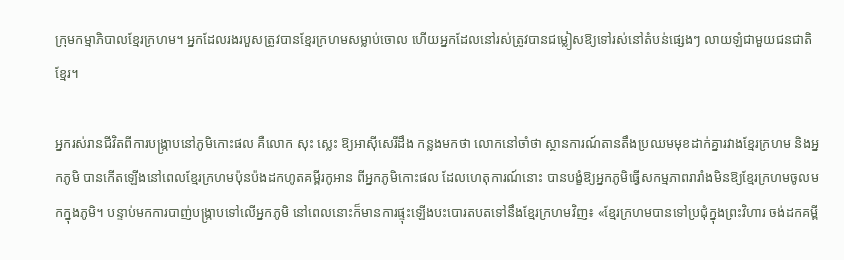ក្រុមកម្មាភិបាលខ្មែរក្រហម។ អ្នកដែលរងរបួសត្រូវបានខ្មែរក្រហមសម្លាប់ចោល ហើយអ្នកដែលនៅរស់ត្រូវបានជម្លៀសឱ្យទៅរស់នៅតំបន់ផ្សេងៗ លាយឡំជាមួយជនជាតិខ្មែរ។

អ្នករស់រានជីវិតពីការបង្ក្រាបនៅភូមិកោះផល គឺលោក សុះ ស្លេះ ឱ្យអាស៊ីសេរីដឹង កន្លងមកថា លោកនៅចាំថា ស្ថានការណ៍តានតឹងប្រឈមមុខដាក់គ្នារវាងខ្មែរក្រហម និងអ្នកភូមិ បានកើតឡើងនៅពេលខ្មែរក្រហមប៉ុនប៉ងដកហូតគម្ពីរកូអាន ពីអ្នកភូមិកោះផល ដែលហេតុការណ៍នោះ បានបង្ខំឱ្យអ្នកភូមិធ្វើសកម្មភាពរារាំងមិនឱ្យខ្មែរក្រហមចូលមកក្នុងភូមិ។ បន្ទាប់មកការបាញ់បង្ក្រាបទៅលើអ្នកភូមិ នៅពេលនោះក៏មានការផ្ទុះឡើងបះបោរតបតទៅនឹងខ្មែរក្រហមវិញ៖ «ខ្មែរក្រហមបានទៅប្រជុំក្នុងព្រះវិហារ ចង់ដកគម្ពី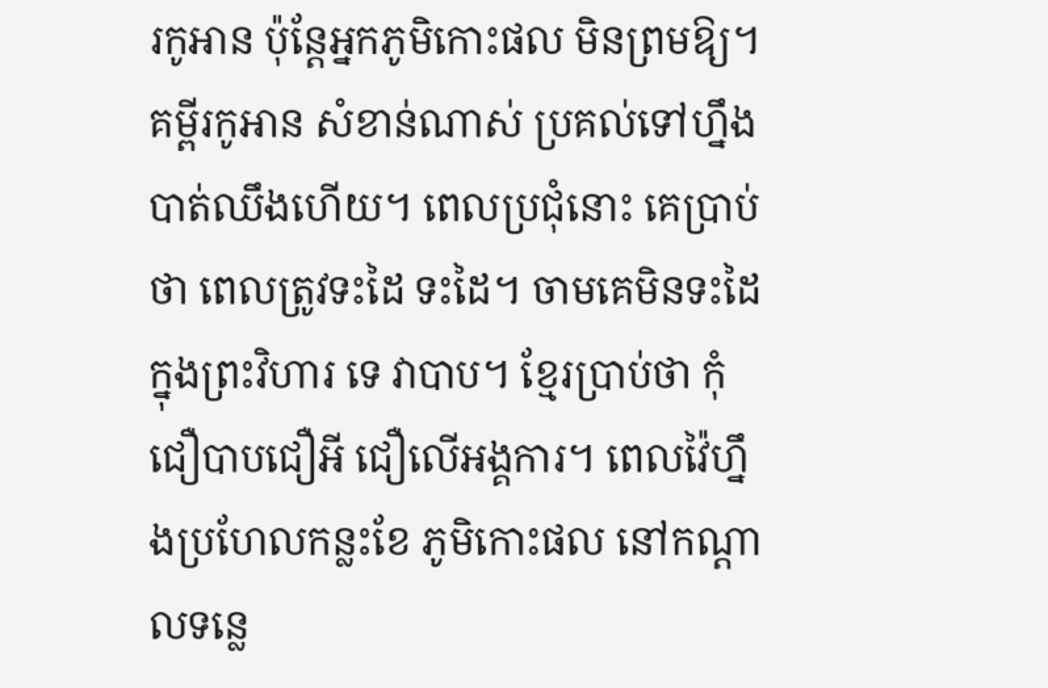រកូអាន ប៉ុន្តែអ្នកភូមិកោះផល មិនព្រមឱ្យ។ គម្ពីរកូអាន សំខាន់ណាស់ ប្រគល់ទៅហ្នឹងបាត់ឈឹងហើយ។ ពេលប្រជុំនោះ គេប្រាប់ថា ពេលត្រូវទះដៃ ទះដៃ។ ចាមគេមិនទះដៃក្នុងព្រះវិហារ ទេ វាបាប។ ខ្មែរប្រាប់ថា កុំជឿបាបជឿអី ជឿលើអង្គការ។ ពេលវ៉ៃហ្នឹងប្រហែលកន្លះខែ ភូមិកោះផល នៅកណ្តាលទន្លេ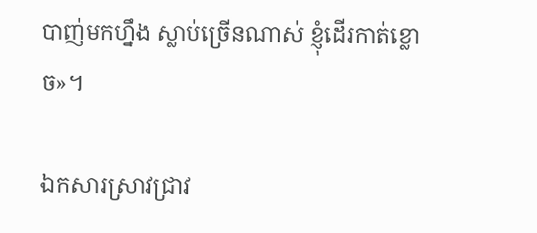បាញ់មកហ្នឹង ស្លាប់ច្រើនណាស់ ខ្ញុំដើរកាត់ខ្លោច»។

ឯកសារស្រាវជ្រាវ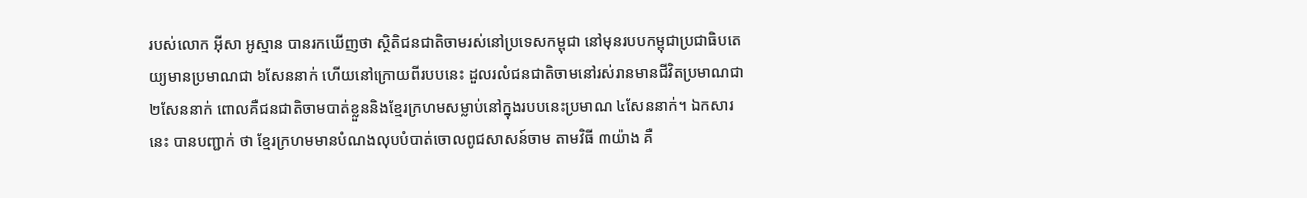របស់លោក អ៊ីសា អូស្មាន បានរកឃើញថា ស្ថិតិជនជាតិចាមរស់នៅប្រទេសកម្ពុជា នៅមុនរបបកម្ពុជាប្រជាធិបតេយ្យមានប្រមាណជា ៦សែននាក់ ហើយនៅក្រោយពីរបបនេះ ដួលរលំជនជាតិចាមនៅរស់រានមានជីវិតប្រមាណជា ២សែននាក់ ពោលគឺជនជាតិចាមបាត់ខ្លួននិងខ្មែរក្រហមសម្លាប់នៅក្នុងរបបនេះប្រមាណ ៤សែននាក់។ ឯកសារនេះ បានបញ្ជាក់ ថា ខ្មែរក្រហមមានបំណងលុបបំបាត់ចោលពូជសាសន៍ចាម តាមវិធី ៣យ៉ាង គឺ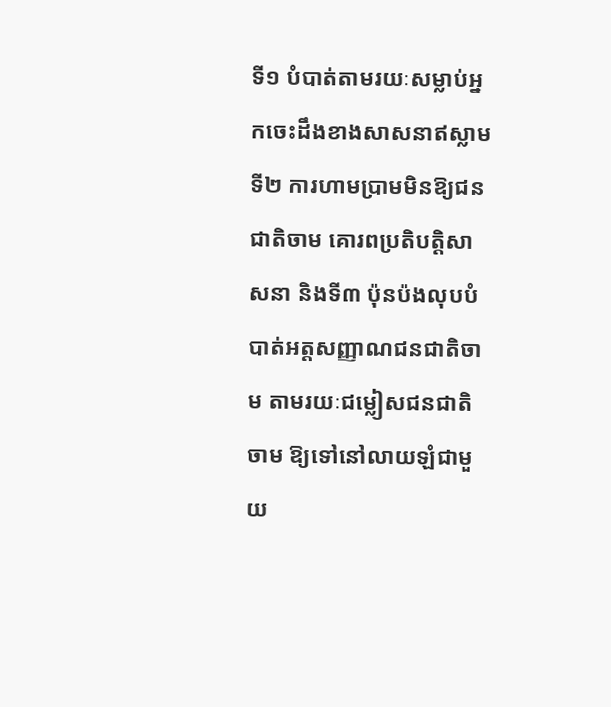ទី១ បំបាត់តាមរយៈសម្លាប់អ្នកចេះដឹងខាងសាសនាឥស្លាម ទី២ ការហាមប្រាមមិនឱ្យជនជាតិចាម គោរពប្រតិបត្តិសាសនា និងទី៣ ប៉ុនប៉ងលុបបំបាត់អត្តសញ្ញាណជនជាតិចាម តាមរយៈជម្លៀសជនជាតិចាម ឱ្យទៅនៅលាយឡំជាមួយ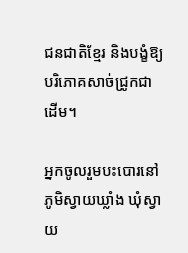ជនជាតិខ្មែរ និងបង្ខំឱ្យបរិភោគសាច់ជ្រូកជាដើម។

អ្នកចូលរួមបះបោរនៅភូមិស្វាយឃ្លាំង ឃុំស្វាយ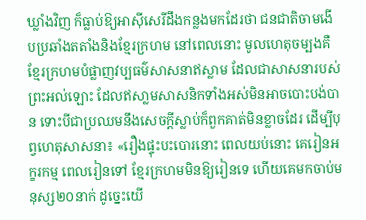ឃ្លាំងវិញ ក៏ធ្លាប់ឱ្យអាស៊ីសេរីដឹងកន្លងមកដែរថា ជនជាតិចាមងើបប្រឆាំងតតាំងនិងខ្មែរក្រហម នៅពេលនោះ មូលហេតុចម្បងគឺខ្មែរក្រហមបំផ្លាញវប្បធម៌សាសនាឥស្លាម ដែលជាសាសនារបស់ព្រះអល់ឡោះ ដែលឥសា្លមសាសនិកទាំងអស់មិនអាចបោះបង់បាន ទោះបីជាប្រឈមនឹងសេចក្ដីស្លាប់ក៏ពួកគាត់មិនខ្លាចដែរ ដើម្បីបុព្វហេតុសាសនា៖ «រឿងផ្ទុះបះបោរនោះ ពេលយប់នោះ គេរៀនអក្ខរកម្ម ពេលរៀនទៅ ខ្មែរក្រហមមិនឱ្យរៀនទេ ហើយគេមកចាប់មនុស្ស២០នាក់ ដូច្នេះយើ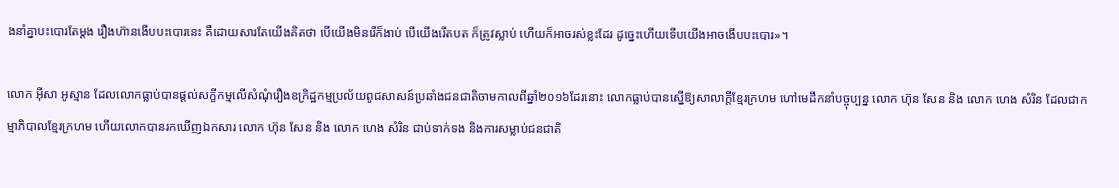ងនាំគ្នាបះបោរតែម្ដង រឿងហ៊ានងើបបះបោរនេះ គឺដោយសារតែយើងគិតថា បើយើងមិនរើក៏ងាប់ បើយើងរើតបត ក៏ត្រូវស្លាប់ ហើយក៏អាចរស់ខ្លះដែរ ដូច្នេះហើយទើបយើងអាចងើបបះបោរ»។

លោក អ៊ីសា អូស្មាន ដែលលោកធ្លាប់បានផ្ដល់សក្ខីកម្មលើសំណុំរឿងឧក្រិដ្ឋកម្មប្រល័យពូជសាសន៍ប្រឆាំងជនជាតិចាមកាលពីឆ្នាំ២០១៦ដែរនោះ លោកធ្លាប់បានស្នើឱ្យសាលាក្ដីខ្មែរក្រហម ហៅមេដឹកនាំបច្ចុប្បន្ន លោក ហ៊ុន សែន និង លោក ហេង សំរិន ដែលជាកម្មាភិបាលខ្មែរក្រហម ហើយលោកបានរកឃើញឯកសារ លោក ហ៊ុន សែន និង លោក ហេង សំរិន ជាប់ទាក់ទង និងការសម្លាប់ជនជាតិ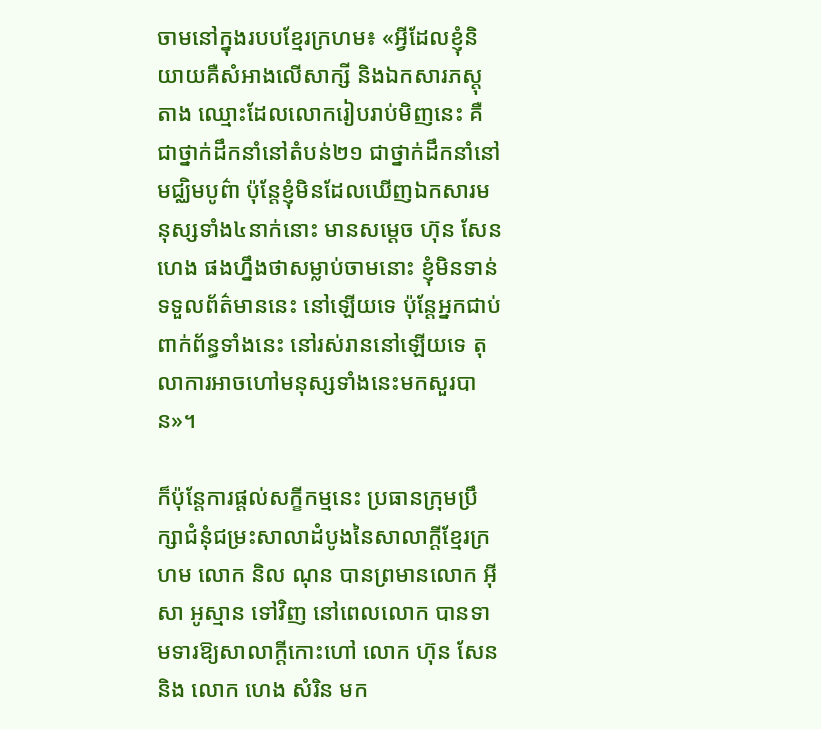ចាមនៅក្នុងរបបខ្មែរក្រហម៖ «អ្វីដែលខ្ញុំនិយាយគឺសំអាងលើសាក្សី និងឯកសារភស្តុតាង ឈ្មោះដែលលោករៀបរាប់មិញនេះ គឺជាថ្នាក់ដឹកនាំនៅតំបន់២១ ជាថ្នាក់ដឹកនាំនៅមជ្ឈិមបូព៌ា ប៉ុន្តែខ្ញុំមិនដែលឃើញឯកសារមនុស្សទាំង៤នាក់នោះ មានសម្ដេច ហ៊ុន សែន ហេង ផងហ្នឹងថាសម្លាប់ចាមនោះ ខ្ញុំមិនទាន់ទទួលព័ត៌មាននេះ នៅឡើយទេ ប៉ុន្តែអ្នកជាប់ពាក់ព័ន្ធទាំងនេះ នៅរស់រាននៅឡើយទេ តុលាការអាចហៅមនុស្សទាំងនេះមកសួរបាន»។

ក៏ប៉ុន្តែការផ្ដល់សក្ខីកម្មនេះ ប្រធានក្រុមប្រឹក្សាជំនុំជម្រះសាលាដំបូងនៃសាលាក្ដីខ្មែរក្រហម លោក និល ណុន បានព្រមានលោក អ៊ីសា អូស្មាន ទៅវិញ នៅពេលលោក បានទាមទារឱ្យសាលាក្ដីកោះហៅ លោក ហ៊ុន សែន និង លោក ហេង សំរិន មក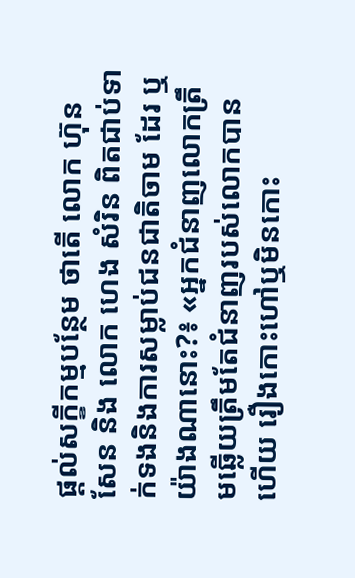ផ្ដល់សក្ខីកម្មបន្ថែម ថាតើ លោក ហ៊ុន សែន និង លោក ហេង សំរិន ពិតជាប់ទាក់ទងនិងការសម្លាប់ជនជាតិចាម ដែរ ឬយ៉ាងណានោះ?៖ «អ្នកជំនាញលោកត្រឹមឆ្លើយត្រឹមតែជំនាញរបស់លោកបានហើយ រឿងកោះហៅឬមិនកោះ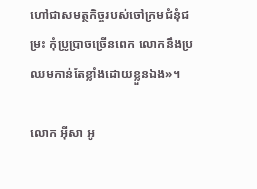ហៅជាសមត្ថកិច្ចរបស់ចៅក្រមជំនុំជម្រះ កុំប្រូប្រាចច្រើនពេក លោកនឹងប្រឈមកាន់តែខ្លាំងដោយខ្លួនឯង»។

លោក អ៊ីសា អូ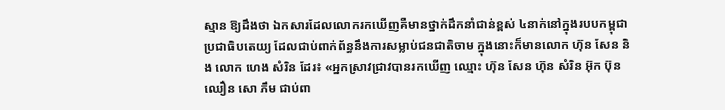ស្មាន ឱ្យដឹងថា ឯកសារដែលលោករកឃើញគឺមានថ្នាក់ដឹកនាំជាន់ខ្ពស់ ៤នាក់នៅក្នុងរបបកម្ពុជាប្រជាធិបតេយ្យ ដែលជាប់ពាក់ព័ន្ធនឹងការសម្លាប់ជនជាតិចាម ក្នុងនោះក៏មានលោក ហ៊ុន សែន និង លោក ហេង សំរិន ដែរ៖ «អ្នកស្រាវជ្រាវបានរកឃើញ ឈ្មោះ ហ៊ុន សែន ហ៊ុន សំរិន អ៊ុក ប៊ុនឈឿន សោ ភឹម ជាប់ពា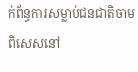ក់ព័ន្ធការសម្លាប់ជនជាតិចាម ពិសេសនៅ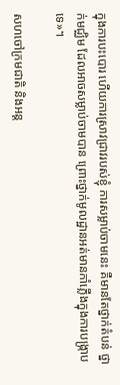ក្នុងការបះបោរ ហើយការស្រាវជ្រាវរបស់ខ្ញុំ ការសម្លាប់ចាមនេះ គឺមានតែថ្នាក់តំបន់ ថ្នាក់មជ្ឈិម ដែលអាចសម្លាប់ចាមបាន ព្រោះថ្នាក់មូលដ្ឋានអត់មានកាំភ្លើងក្នុងការបង្ក្រាបទេ»។

សហចៅក្រមជាតិ និងអន្ត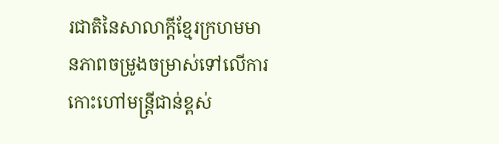រជាតិនៃសាលាក្ដីខ្មែរក្រហមមានភាពចម្រូងចម្រាស់ទៅលើការកោះហៅមន្ត្រីជាន់ខ្ពស់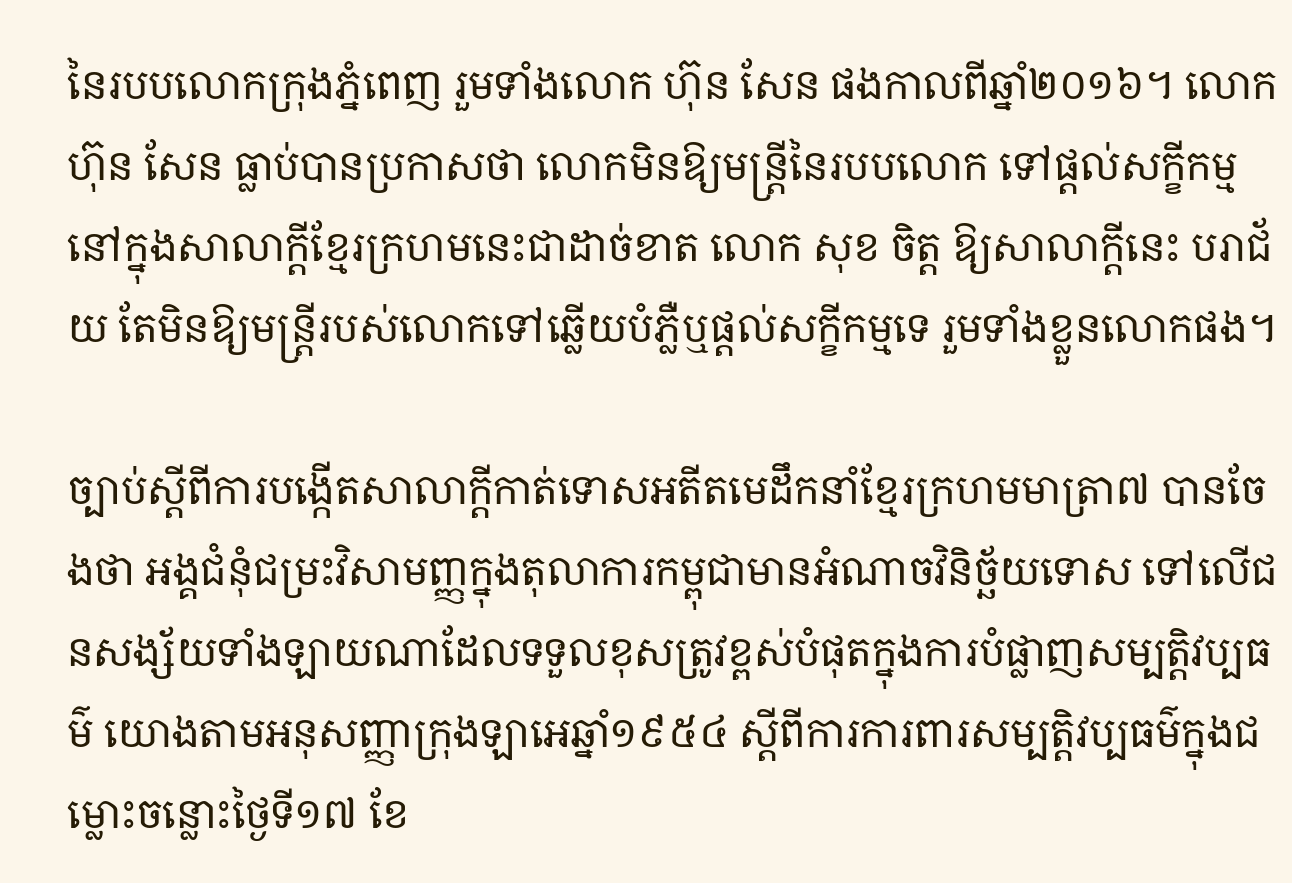នៃរបបលោកក្រុងភ្នំពេញ រួមទាំងលោក ហ៊ុន សែន ផងកាលពីឆ្នាំ២០១៦។ លោក ហ៊ុន សែន ធ្លាប់បានប្រកាសថា លោកមិនឱ្យមន្ត្រីនៃរបបលោក ទៅផ្ដល់សក្ខីកម្មនៅក្នុងសាលាក្ដីខ្មែរក្រហមនេះជាដាច់ខាត លោក សុខ ចិត្ត ឱ្យសាលាក្ដីនេះ បរាជ័យ តែមិនឱ្យមន្ត្រីរបស់លោកទៅឆ្លើយបំភ្លឺឬផ្ដល់សក្ខីកម្មទេ រួមទាំងខ្លួនលោកផង។

ច្បាប់ស្តីពីការបង្កើតសាលាក្តីកាត់ទោសអតីតមេដឹកនាំខ្មែរក្រហមមាត្រា៧ បានចែងថា អង្គជំនុំជម្រះវិសាមញ្ញក្នុងតុលាការកម្ពុជាមានអំណាចវិនិច្ឆ័យទោស ទៅលើជនសង្ស័យទាំងឡាយណាដែលទទួលខុសត្រូវខ្ពស់បំផុតក្នុងការបំផ្លាញសម្បត្តិវប្បធម៌ យោងតាមអនុសញ្ញាក្រុងឡាអេឆ្នាំ១៩៥៤ ស្ដីពីការការពារសម្បត្តិវប្បធម៌ក្នុងជម្លោះចន្លោះថ្ងៃទី១៧ ខែ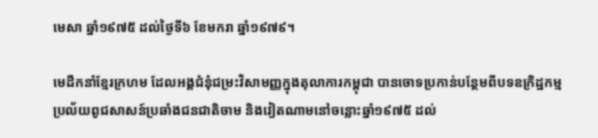មេសា ឆ្នាំ១៩៧៥ ដល់ថ្ងៃទី៦ ខែមករា ឆ្នាំ១៩៧៩។

មេដឹកនាំខ្មែរក្រហម ដែលអង្គជំនុំជម្រះវិសាមញ្ញក្នុងតុលាការកម្ពុជា បានចោទប្រកាន់បន្ថែមពីបទឧក្រិដ្ឋកម្មប្រល័យពូជសាសន៍ប្រឆាំងជនជាតិចាម និងវៀតណាមនៅចន្លោះឆ្នាំ១៩៧៥ ដល់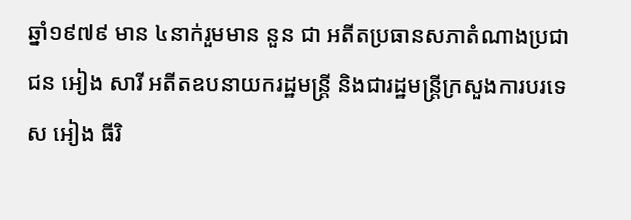ឆ្នាំ១៩៧៩ មាន ៤នាក់រួមមាន នួន ជា អតីតប្រធានសភាតំណាងប្រជាជន អៀង សារី អតីតឧបនាយករដ្ឋមន្ត្រី និងជារដ្ឋមន្ត្រីក្រសួងការបរទេស អៀង ធីរិ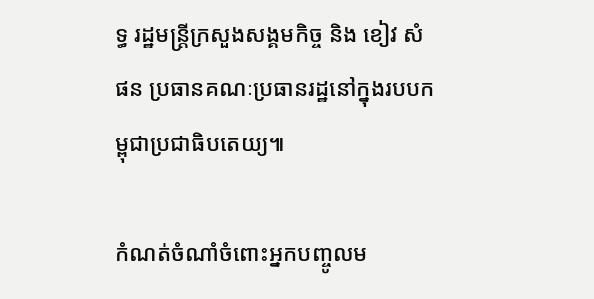ទ្ធ រដ្ឋមន្ត្រីក្រសួងសង្គមកិច្ច និង ខៀវ សំផន ប្រធានគណៈប្រធានរដ្ឋនៅក្នុងរបបកម្ពុជាប្រជាធិបតេយ្យ៕

កំណត់ចំណាំចំពោះអ្នកបញ្ចូលម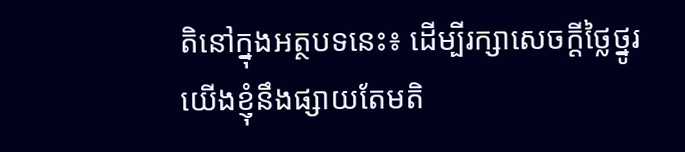តិនៅក្នុងអត្ថបទនេះ៖ ដើម្បីរក្សាសេចក្ដីថ្លៃថ្នូរ យើងខ្ញុំនឹងផ្សាយតែមតិ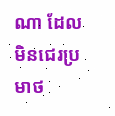ណា ដែលមិនជេរប្រមាថ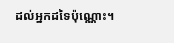ដល់អ្នកដទៃប៉ុណ្ណោះ។